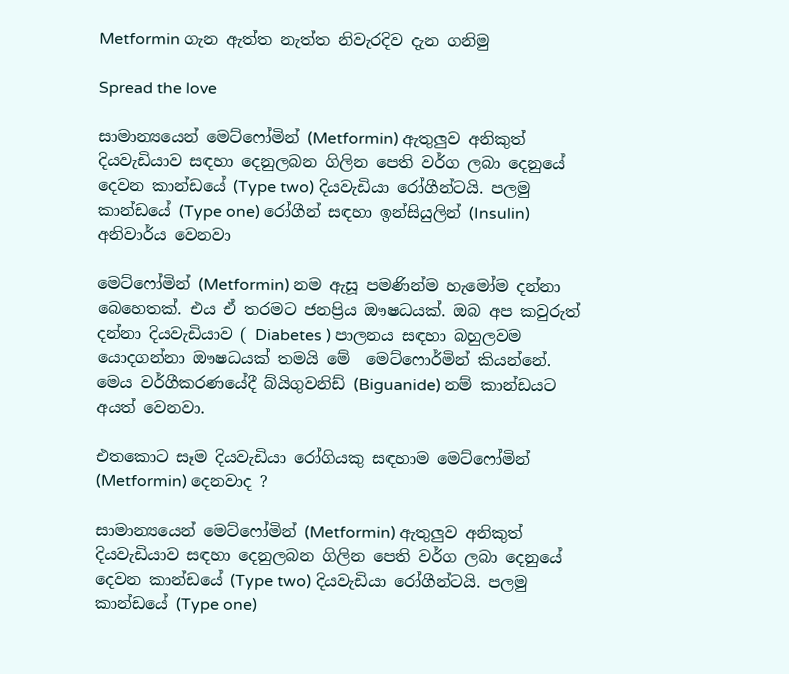Metformin ගැන ඇත්ත නැත්ත නිවැරදිව දැන ගනිමු

Spread the love

සාමාන්‍යයෙන් මෙට්ෆෝමින් (Metformin) ඇතුලුව අනිකුත් දියවැඩියාව සඳහා දෙනුලබන ගිලින පෙති වර්ග ලබා දෙනුයේ දෙවන කාන්ඩයේ (Type two) දියවැඩියා රෝගීන්ටයි. පලමු කාන්ඩයේ (Type one) රෝගීන් සඳහා ඉන්සියුලින් (Insulin) අනිවාර්ය වෙනවා

මෙට්ෆෝමින් (Metformin) නම ඇසූ පමණින්ම හැමෝම දන්නා බෙහෙතක්. එය ඒ තරමට ජනප්‍රිය ඖෂධයක්. ඔබ අප කවුරුත්  දන්නා දියවැඩියාව ( Diabetes ) පාලනය සඳහා බහුලවම යොදගන්නා ඖෂධයක් තමයි මේ  මෙට්ෆොර්මින් කියන්නේ. මෙය වර්ගීකරණයේදී බ්යිගුවනිඩ් (Biguanide) නම් කාන්ඩයට අයත් වෙනවා.

එතකොට සෑම දියවැඩියා රෝගියකු සඳහාම මෙට්ෆෝමින් (Metformin) දෙනවාද ?

සාමාන්‍යයෙන් මෙට්ෆෝමින් (Metformin) ඇතුලුව අනිකුත් දියවැඩියාව සඳහා දෙනුලබන ගිලින පෙති වර්ග ලබා දෙනුයේ දෙවන කාන්ඩයේ (Type two) දියවැඩියා රෝගීන්ටයි. පලමු කාන්ඩයේ (Type one)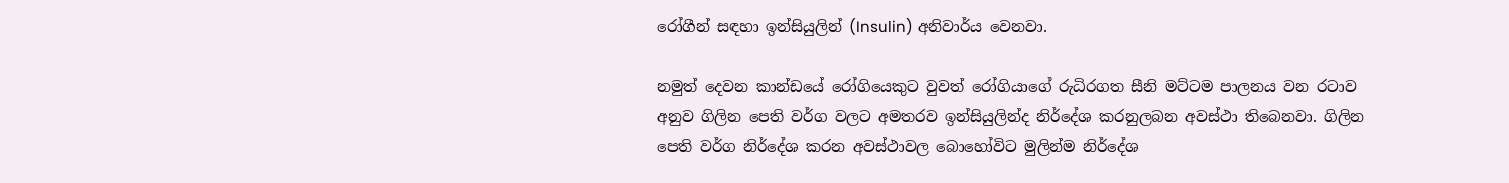රෝගීන් සඳහා ඉන්සියුලින් (Insulin) අනිවාර්ය වෙනවා.

නමුත් දෙවන කාන්ඩයේ රෝගියෙකුට වුවත් රෝගියාගේ රුධිරගත සීනි මට්ටම පාලනය වන රටාව අනුව ගිලින පෙති වර්ග වලට අමතරව ඉන්සියුලින්ද නිර්දේශ කරනුලබන අවස්ථා තිබෙනවා. ගිලින පෙති වර්ග නිර්දේශ කරන අවස්ථාවල බොහෝවිට මුලින්ම නිර්දේශ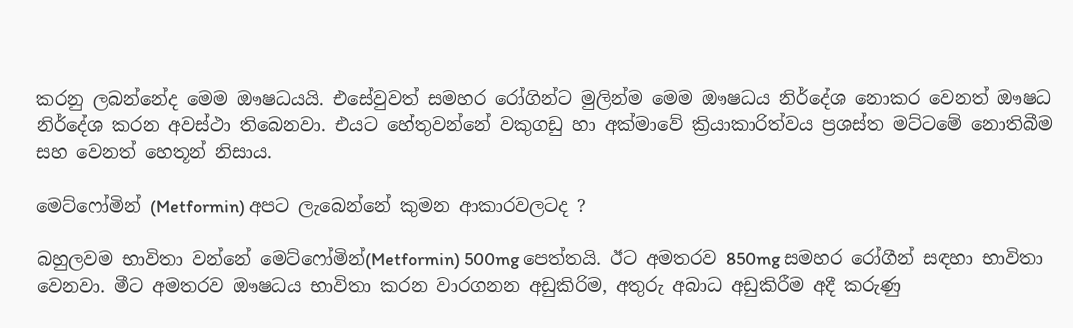කරනු ලබන්නේද මෙම ඖෂධයයි. එසේවුවත් සමහර රෝගින්ට මුලින්ම මෙම ඖෂධය නිර්දේශ නොකර වෙනත් ඖෂධ නිර්දේශ කරන අවස්ථා තිබෙනවා. එයට හේතුවන්නේ වකුගඩු හා අක්මාවේ ක්‍රියාකාරිත්වය ප්‍රශස්ත මට්ටමේ නොතිබීම සහ වෙනත් හෙතූන් නිසාය.

මෙට්ෆෝමින් (Metformin) අපට ලැබෙන්නේ කුමන ආකාරවලටද ?

බහුලවම භාවිතා වන්නේ මෙට්ෆෝමින්(Metformin) 500mg පෙත්තයි. ඊට අමතරව 850mg සමහර රෝගීන් සඳහා භාවිතා වෙනවා. මීට අමතරව ඖෂධය භාවිතා කරන වාරගනන අඩුකිරිම, අතුරු අබාධ අඩුකිරීම අදී කරුණු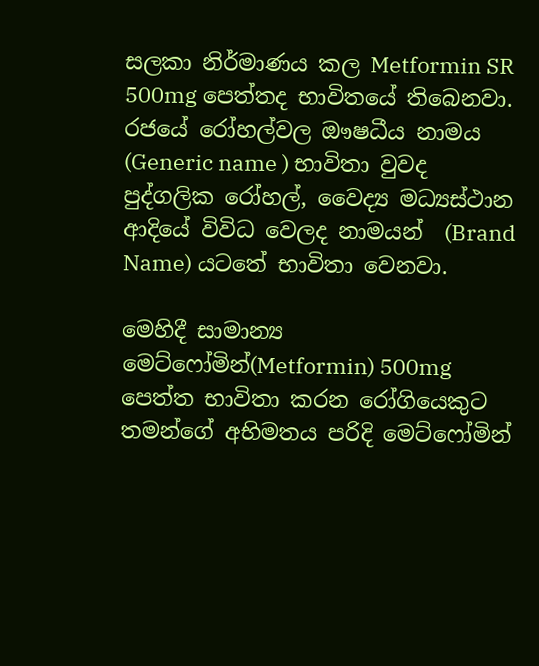සලකා නිර්මාණය කල Metformin SR 500mg පෙත්තද භාවිතයේ තිබෙනවා. රජයේ රෝහල්වල ඖෂධීය නාමය (Generic name ) භාවිතා වුවද පුද්ගලික රෝහල්, වෛද්‍ය මධ්‍යස්ථාන ආදියේ විවිධ වෙලද නාමයන්  (Brand Name) යටතේ භාවිතා වෙනවා.

මෙහිදී සාමාන්‍ය මෙට්ෆෝමින්(Metformin) 500mg පෙත්ත භාවිතා කරන රෝගියෙකුට තමන්ගේ අභිමතය පරිදි මෙට්ෆෝමින්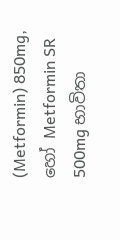(Metformin) 850mg, හෝ Metformin SR 500mg භාවිතා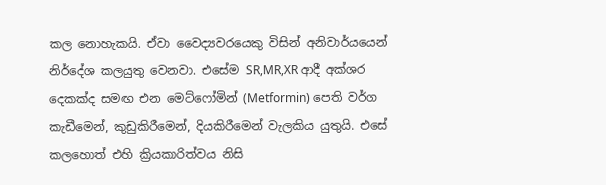කල නොහැකයි. ඒවා වෛද්‍යවරයෙකු විසින් අනිවාර්යයෙන් නිර්දේශ කලයුතු වෙනවා. එසේම SR,MR,XR ආදී අක්ශර දෙකක්ද සමඟ එන මෙට්ෆෝමින් (Metformin) පෙති වර්ග කැඩීමෙන්, කුඩුකිරීමෙන්, දියකිරීමෙන් වැලකිය යුතුයි. එසේ කලහොත් එහි ක්‍රියකාරිත්වය නිසි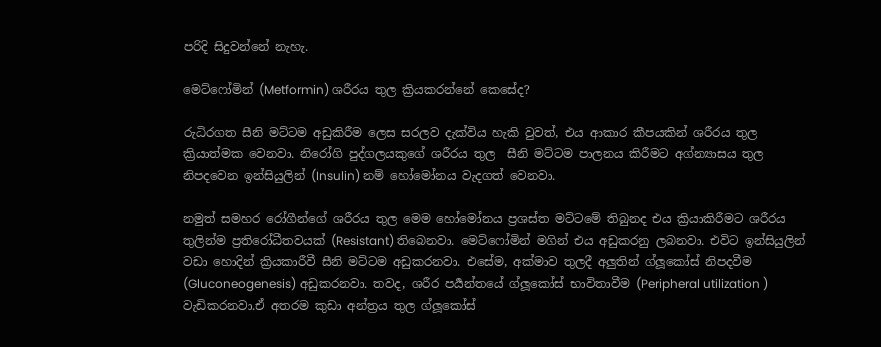පරිදි සිදුවන්නේ නැහැ.

මෙට්ෆෝමින් (Metformin) ශරීරය තුල ක්‍රියකරන්නේ කෙසේද?

රුධිරගත සීනි මට්ටම අඩුකිරීම ලෙස සරලව දැක්විය හැකි වුවත්, එය ආකාර කීපයකින් ශරීරය තුල ක්‍රියාත්මක වෙනවා. නිරෝගි පුද්ගලයකුගේ ශරීරය තුල  සීනි මට්ටම පාලනය කිරීමට අග්න්‍යාසය තුල නිපදවෙන ඉන්සියුලින් (Insulin) නම් හෝමෝනය වැදගත් වෙනවා.

නමුත් සමහර රෝගීන්ගේ ශරීරය තුල මෙම හෝමෝනය ප්‍රශස්ත මට්ටමේ තිබුනද එය ක්‍රියාකිරීමට ශරීරය තුලින්ම ප්‍රතිරෝධීතවයක් (Resistant) තිබෙනවා. මෙට්ෆෝමින් මගින් එය අඩුකරනු ලබනවා. එවිට ඉන්සියුලින් වඩා හොදින් ක්‍රියකාරීවී සීනි මට්ටම අඩුකරනවා. එසේම, අක්මාව තුලදී අලුතින් ග්ලූකෝස් නිපදවීම (Gluconeogenesis) අඩුකරනවා. තවද, ශරීර පර්‍යන්තයේ ග්ලූකෝස් භාවිතාවීම (Peripheral utilization ) වැඩිකරනවා.ඒ අතරම කුඩා අන්ත්‍රය තුල ග්ලූකෝස්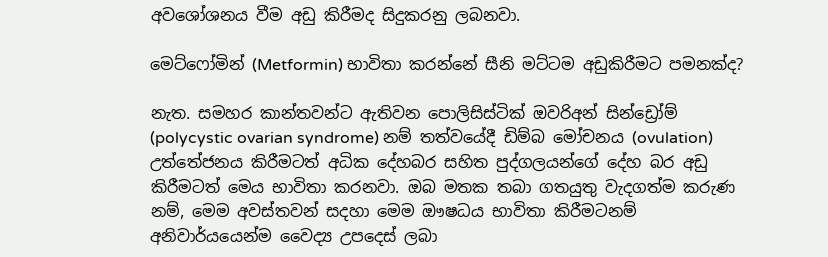අවශෝශනය වීම අඩු කිරීමද සිදුකරනු ලබනවා.

මෙට්ෆෝමින් (Metformin) භාවිතා කරන්නේ සීනි මට්ටම අඩුකිරීමට පමනක්ද?

නැත. සමහර කාන්තවන්ට ඇතිවන පොලිසිස්ටික් ඔවරිඅන් සින්ඩ්‍රෝම් (polycystic ovarian syndrome) නම් තත්වයේදී ඩිම්බ මෝචනය (ovulation) උත්තේජනය කිරීමටත් අධික දේහබර සහිත පුද්ගලයන්ගේ දේහ බර අඩු කිරීමටත් මෙය භාවිතා කරනවා. ඔබ මතක තබා ගතයුතු වැදගත්ම කරුණ නම්, මෙම අවස්තවන් සදහා මෙම ඖෂධය භාවිතා කිරීමටනම් අනිවාර්යයෙන්ම වෛද්‍ය උපදෙස් ලබා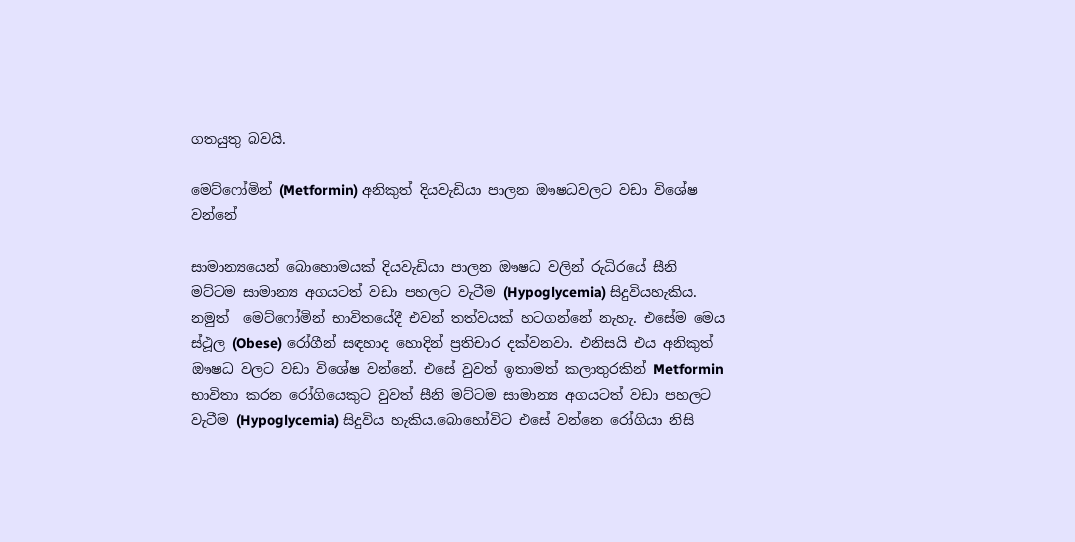ගතයුතු බවයි.

මෙට්ෆෝමින් (Metformin) අනිකුත් දියවැඩියා පාලන ඖෂධවලට වඩා විශේෂ වන්නේ

සාමාන්‍යයෙන් බොහොමයක් දියවැඩියා පාලන ඖෂධ වලින් රුධිරයේ සීනි මට්ටම සාමාන්‍ය අගයටත් වඩා පහලට වැටීම (Hypoglycemia) සිදුවියහැකිය. නමුත්  මෙට්ෆෝමින් භාවිතයේදී එවන් තත්වයක් හටගන්නේ නැහැ. එසේම මෙය ස්ථූල (Obese) රෝගීන් සඳහාද හොදින් ප්‍රතිචාර දක්වනවා. එනිසයි එය අනිකුත් ඖෂධ වලට වඩා විශේෂ වන්නේ. එසේ වුවත් ඉතාමත් කලාතුරකින් Metformin භාවිතා කරන රෝගියෙකුට වුවත් සීනි මට්ටම සාමාන්‍ය අගයටත් වඩා පහලට වැටීම (Hypoglycemia) සිදුවිය හැකිය.බොහෝවිට එසේ වන්නෙ රෝගියා නිසි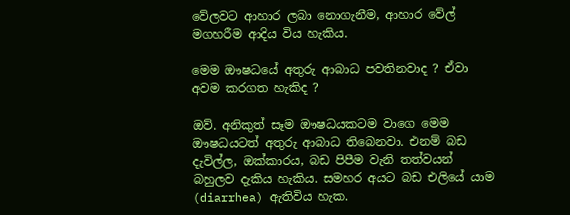වේලවට ආහාර ලබා නොගැනීම, ආහාර වේල් මගහරීම ආදිය විය හැකිය.

මෙම ඖෂධයේ අතුරු ආබාධ පවතිනවාද ? ඒවා අවම කරගත හැකිද ?

ඔව්. අනිකුත් සෑම ඖෂධයකටම වාගෙ මෙම ඖෂධයටත් අතුරු ආබාධ තිබෙනවා. එනම් බඩ දැවිල්ල, ඔක්කාරය, බඩ පිපීම වැනි තත්වයන් බහුලව දැකිය හැකිය. සමහර අයට බඩ එලියේ යාම (diarrhea) ඇතිවිය හැක.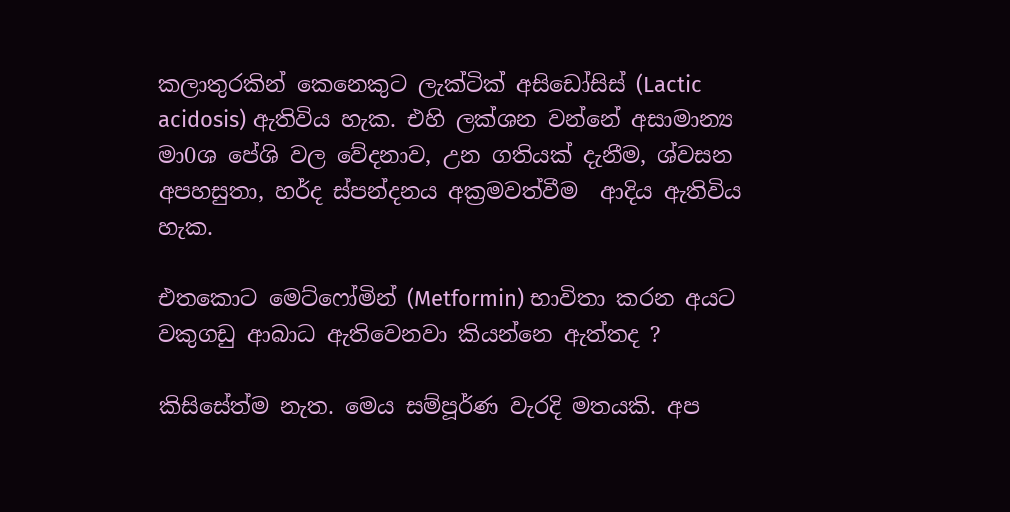කලාතුරකින් කෙනෙකුට ලැක්ටික් අසිඩෝසිස් (Lactic acidosis) ඇතිවිය හැක. එහි ලක්ශන වන්නේ අසාමාන්‍ය මා0ශ පේශි වල වේදනාව, උන ගතියක් දැනීම, ශ්වසන අපහසුතා, හර්ද ස්පන්දනය අක්‍රමවත්වීම  ආදිය ඇතිවිය හැක.

එතකොට මෙට්ෆෝමින් (Metformin) භාවිතා කරන අයට වකුගඩු ආබාධ ඇතිවෙනවා කියන්නෙ ඇත්තද ?

කිසිසේත්ම නැත. මෙය සම්පූර්ණ වැරදි මතයකි. අප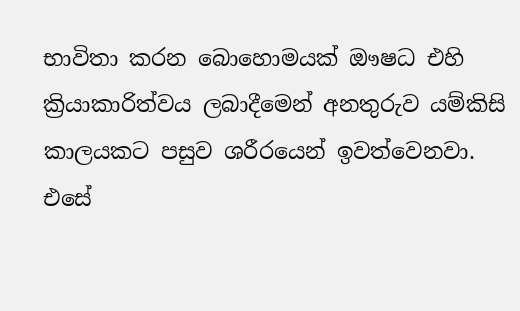භාවිතා කරන බොහොමයක් ඖෂධ එහි ක්‍රියාකාරිත්වය ලබාදීමෙන් අනතුරුව යම්කිසි කාලයකට පසුව ශරීරයෙන් ඉවත්වෙනවා. එසේ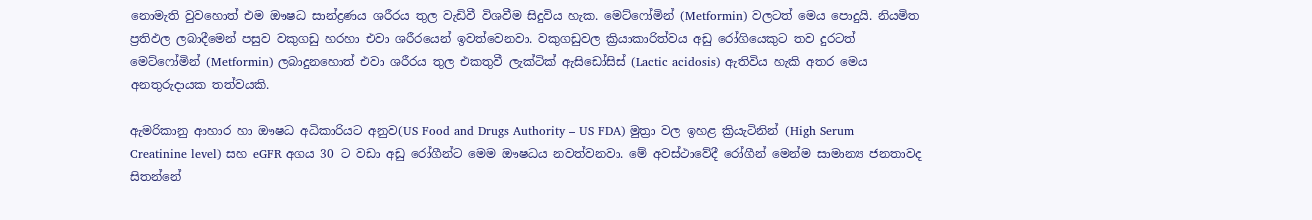නොමැති වුවහොත් එම ඖෂධ සාන්ද්‍රණය ශරීරය තුල වැඩිවී විශවීම සිදුවිය හැක. මෙට්ෆෝමින් (Metformin) වලටත් මෙය පොදුයි. නියමිත ප්‍රතිඵල ලබාදීමෙන් පසුව වකුගඩු හරහා එවා ශරීරයෙන් ඉවත්වෙනවා. වකුගඩුවල ක්‍රියාකාරිත්වය අඩු රෝගියෙකුට තව දුරටත් මෙට්ෆෝමින් (Metformin) ලබාදුනහොත් එවා ශරීරය තුල එකතුවී ලැක්ටික් ඇසිඩෝසිස් (Lactic acidosis) ඇතිවිය හැකි අතර මෙය අනතුරුදායක තත්වයකි.

ඇමරිකානු ආහාර හා ඖෂධ අධිකාරියට අනුව(US Food and Drugs Authority – US FDA) මුත්‍රා වල ඉහළ ක්‍රියැටිනින් (High Serum Creatinine level) සහ eGFR අගය 30 ට වඩා අඩු රෝගීන්ට මෙම ඖෂධය නවත්වනවා. මේ අවස්ථාවේදී රෝගීන් මෙන්ම සාමාන්‍ය ජනතාවද සිතන්නේ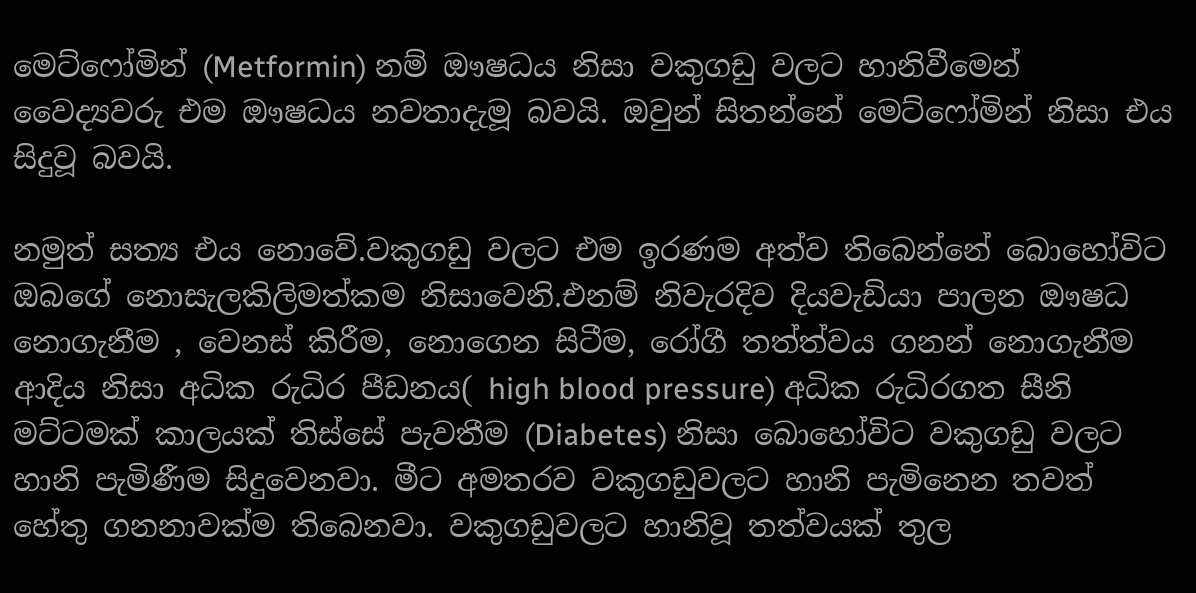මෙට්ෆෝමින් (Metformin) නම් ඖෂධය නිසා වකුගඩු වලට හානිවීමෙන් වෛද්‍යවරු එම ඖෂධය නවතාදැමූ බවයි. ඔවුන් සිතන්නේ මෙට්ෆෝමින් නිසා එය සිදුවූ බවයි.

නමුත් සත්‍ය එය නොවේ.වකුගඩු වලට එම ඉරණම අත්ව තිබෙන්නේ බොහෝවිට ඔබගේ නොසැලකිලිමත්කම නිසාවෙනි.එනම් නිවැරදිව දියවැඩියා පාලන ඖෂධ නොගැනීම , වෙනස් කිරීම, නොගෙන සිටීම, රෝගී තත්ත්වය ගනන් නොගැනීම ආදිය නිසා අධික රුධිර පීඩනය( high blood pressure) අධික රුධිරගත සීනි මට්ටමක් කාලයක් තිස්සේ පැවතීම (Diabetes) නිසා බොහෝවිට වකුගඩු වලට හානි පැමිණීම සිදුවෙනවා. මීට අමතරව වකුගඩුවලට හානි පැමිනෙන තවත් හේතු ගනනාවක්ම තිබෙනවා. වකුගඩුවලට හානිවූ තත්වයක් තුල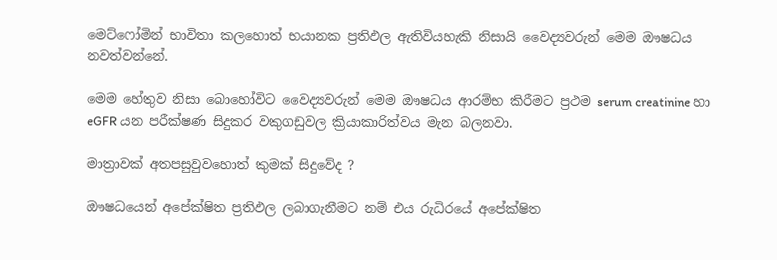මෙට්ෆෝමින් භාවිතා කලහොත් භයානක ප්‍රතිඵල ඇතිවියහැකි නිසායි වෛද්‍යවරුන් මෙම ඖෂධය නවත්වන්නේ.

මෙම හේතුව නිසා බොහෝවිට වෛද්‍යවරුන් මෙම ඖෂධය ආරම්භ කිරීමට ප්‍රථම serum creatinine හා eGFR යන පරීක්ෂණ සිදුකර වකුගඩුවල ක්‍රියාකාරිත්වය මැන බලනවා.

මාත්‍රාවක් අතපසුවුවහොත් කුමක් සිදුවේද ?

ඖෂධයෙන් අපේක්ෂිත ප්‍රතිඵල ලබාගැනීමට නම් එය රුධිරයේ අපේක්ෂිත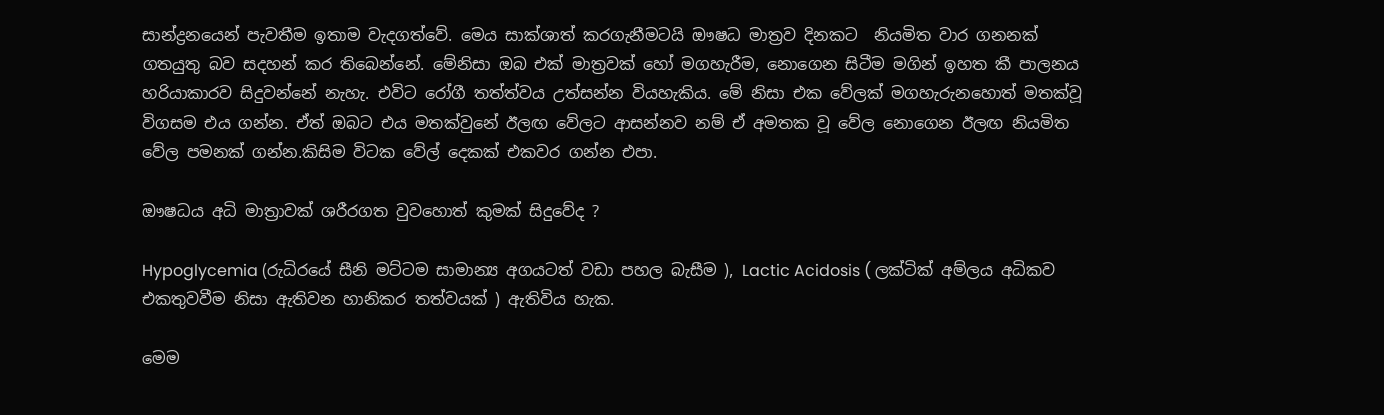සාන්ද්‍රනයෙන් පැවතීම ඉතාම වැදගත්වේ. මෙය සාක්ශාත් කරගැනීමටයි ඖෂධ මාත්‍රව දිනකට  නියමිත වාර ගනනක් ගතයුතු බව සදහන් කර තිබෙන්නේ. මේනිසා ඔබ එක් මාත්‍රවක් හෝ මගහැරීම, නොගෙන සිටීම මගින් ඉහත කී පාලනය හරියාකාරව සිදුවන්නේ නැහැ. එවිට රෝගී තත්ත්වය උත්සන්න වියහැකිය. මේ නිසා එක වේලක් මගහැරුනහොත් මතක්වූ විගසම එය ගන්න. ඒත් ඔබට එය මතක්වුනේ ඊලඟ වේලට ආසන්නව නම් ඒ අමතක වූ වේල නොගෙන ඊලඟ නියමිත වේල පමනක් ගන්න.කිසිම විටක වේල් දෙකක් එකවර ගන්න එපා.

ඖෂධය අධි මාත්‍රාවක් ශරීරගත වුවහොත් කුමක් සිදුවේද ?

Hypoglycemia (රුධිරයේ සීනි මට්ටම සාමාන්‍ය අගයටත් වඩා පහල බැසීම ), Lactic Acidosis ( ලක්ටික් අම්ලය අධිකව එකතුවවීම නිසා ඇතිවන හානිකර තත්වයක් ) ඇතිවිය හැක.

මෙම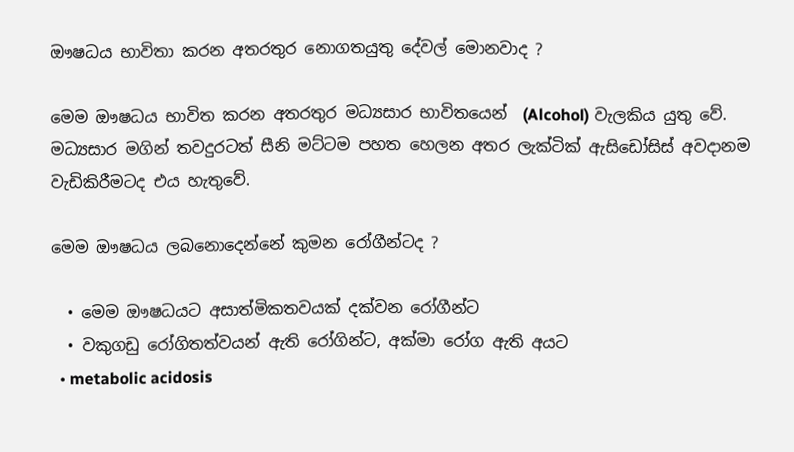ඖෂධය භාවිතා කරන අතරතුර නොගතයුතු දේවල් මොනවාද ?

මෙම ඖෂධය භාවිත කරන අතරතුර මධ්‍යසාර භාවිතයෙන්  (Alcohol) වැලකිය යුතු වේ. මධ්‍යසාර මගින් තවදුරටත් සීනි මට්ටම පහත හෙලන අතර ලැක්ටික් ඇසිඩෝසිස් අවදානම වැඩිකිරීමටද එය හැතුවේ.

මෙම ඖෂධය ලබනොදෙන්නේ කුමන රෝගීන්ටද ?

  • මෙම ඖෂධයට අසාත්මිකතවයක් දක්වන රෝගීන්ට
  • වකුගඩු රෝගිතත්වයන් ඇති රෝගින්ට, අක්මා රෝග ඇති අයට
  • metabolic acidosis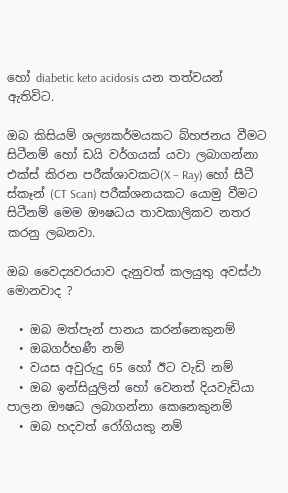හෝ diabetic keto acidosis යන තත්වයන් ඇතිවිට.

ඔබ කිසියම් ශල්‍යකර්මයකට බ්හජනය වීමට සිටීනම් හෝ ඩයි වර්ගයක් යවා ලබාගන්නා එක්ස් කිරන පරීක්ශාවකට(X – Ray) හෝ සීටී ස්කෑන් (CT Scan) පරීක්ශනයකට යොමු වීමට සිටීනම් මෙම ඖෂධය තාවකාලිකව නතර කරනු ලබනවා.

ඔබ වෛද්‍යවරයාව දැනුවත් කලයුතු අවස්ථා මොනවාද ?

  • ඔබ මත්පැන් පානය කරන්නෙකුනම්
  • ඔබගර්භණී නම්
  • වයස අවුරුදු 65 හෝ ඊට වැඩි නම්
  • ඔබ ඉන්සියුලින් හෝ වෙනත් දියවැඩියා පාලන ඖෂධ ලබාගන්නා කෙනෙකුනම්
  • ඔබ හදවත් රෝගියකු නම්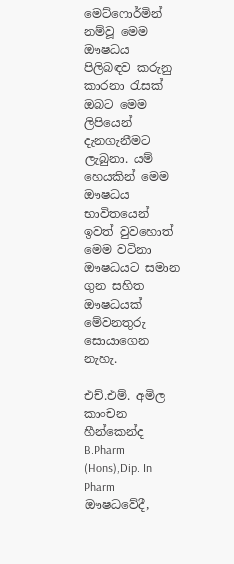මෙට්ෆොර්මින් නම්වූ මෙම ඖෂධය පිලිබඳව කරුනු  කාරනා රැසක් ඔබට මෙම ලිපියෙන් දැනගැනීමට  ලැබුනා. යම් හෙයකින් මෙම ඖෂධය භාවිතයෙන් ඉවත් වුවහොත්  මෙම වටිනා ඖෂධයට සමාන ගුන සහිත ඖෂධයක් මේවනතුරු සොයාගෙන නැහැ.

එච්.එම්. අමිල කාංචන හීන්කෙන්ද B.Pharm (Hons),Dip. In Pharm ඖෂධවේදී,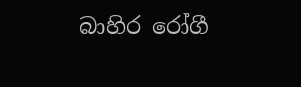බාහිර රෝගී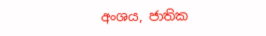අංශය, ජාතික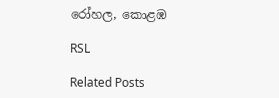රෝහල, කොළඹ

RSL

Related Posts